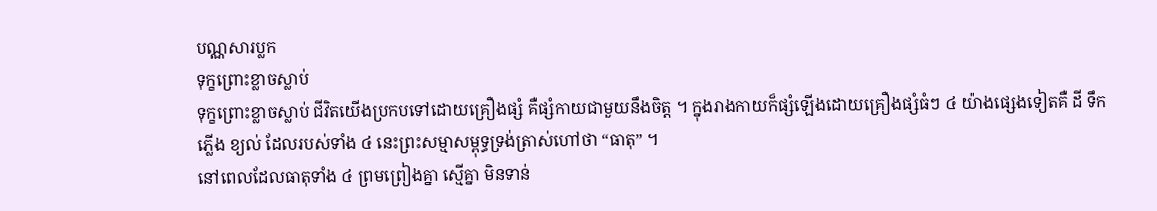បណ្ណសារប្លក
ទុក្ខព្រោះខ្លាចស្លាប់
ទុក្ខព្រោះខ្លាចស្លាប់ ជីវិតយើងប្រកបទៅដោយគ្រឿងផ្សំ គឺផ្សំកាយជាមួយនឹងចិត្ត ។ ក្នុងរាងកាយក៏ផ្សំឡើងដោយគ្រឿងផ្សំធំៗ ៤ យ៉ាងផ្សេងទៀតគឺ ដី ទឹក ភ្លើង ខ្យល់ ដែលរបស់ទាំង ៤ នេះព្រះសម្មាសម្ពុទ្ធទ្រង់ត្រាស់ហៅថា “ធាតុ” ។
នៅពេលដែលធាតុទាំង ៤ ព្រមព្រៀងគ្នា ស្មើគ្នា មិនទាន់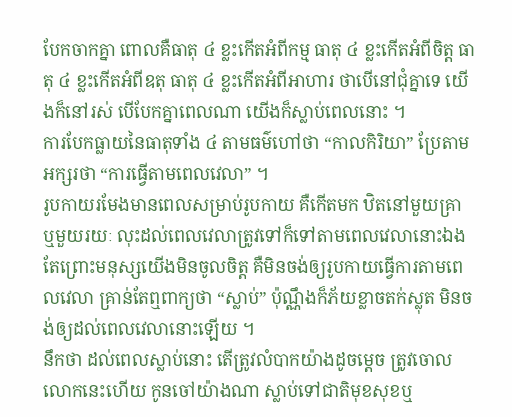បែកចាកគ្នា ពោលគឺធាតុ ៤ ខ្លះកើតអំពីកម្ម ធាតុ ៤ ខ្លះកើតអំពីចិត្ត ធាតុ ៤ ខ្លះកើតអំពីឧតុ ធាតុ ៤ ខ្លះកើតអំពីអាហារ ថាបើនៅជុំគ្នាទេ យើងក៏នៅរស់ បើបែកគ្នាពេលណា យើងក៏ស្លាប់ពេលនោះ ។
ការបែកធ្លាយនៃធាតុទាំង ៤ តាមធម៌ហៅថា “កាលកិរិយា” ប្រែតាមអក្សរថា “ការធ្វើតាមពេលវេលា” ។
រូបកាយរមែងមានពេលសម្រាប់រូបកាយ គឺកើតមក ឋិតនៅមួយគ្រា ឬមួយរយៈ លុះដល់ពេលវេលាត្រូវទៅក៏ទៅតាមពេលវេលានោះឯង តែព្រោះមនុស្សយើងមិនចូលចិត្ត គឺមិនចង់ឲ្យរូបកាយធ្វើការតាមពេលវេលា គ្រាន់តែឮពាក្យថា “ស្លាប់” ប៉ុណ្ណឹងក៏ភ័យខ្លាចតក់ស្លុត មិនចង់ឲ្យដល់ពេលវេលានោះឡើយ ។
នឹកថា ដល់ពេលស្លាប់នោះ តើត្រូវលំបាកយ៉ាងដូចម្តេច ត្រូវចោលលោកនេះហើយ កូនចៅយ៉ាងណា ស្លាប់ទៅជាតិមុខសុខឬ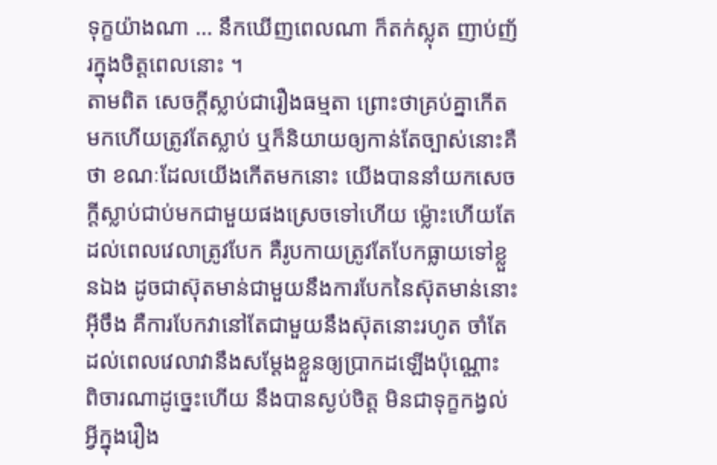ទុក្ខយ៉ាងណា … នឹកឃើញពេលណា ក៏តក់ស្លុត ញាប់ញ័រក្នុងចិត្តពេលនោះ ។
តាមពិត សេចក្តីស្លាប់ជារឿងធម្មតា ព្រោះថាគ្រប់គ្នាកើតមកហើយត្រូវតែស្លាប់ ឬក៏និយាយឲ្យកាន់តែច្បាស់នោះគឺថា ខណៈដែលយើងកើតមកនោះ យើងបាននាំយកសេចក្តីស្លាប់ជាប់មកជាមួយផងស្រេចទៅហើយ ម៉្លោះហើយតែដល់ពេលវេលាត្រូវបែក គឺរូបកាយត្រូវតែបែកធ្លាយទៅខ្លួនឯង ដូចជាស៊ុតមាន់ជាមួយនឹងការបែកនៃស៊ុតមាន់នោះអ៊ីចឹង គឺការបែកវានៅតែជាមួយនឹងស៊ុតនោះរហូត ចាំតែដល់ពេលវេលាវានឹងសម្តែងខ្លួនឲ្យប្រាកដឡើងប៉ុណ្ណោះ ពិចារណាដូច្នេះហើយ នឹងបានស្ងប់ចិត្ត មិនជាទុក្ខកង្វល់អ្វីក្នុងរឿង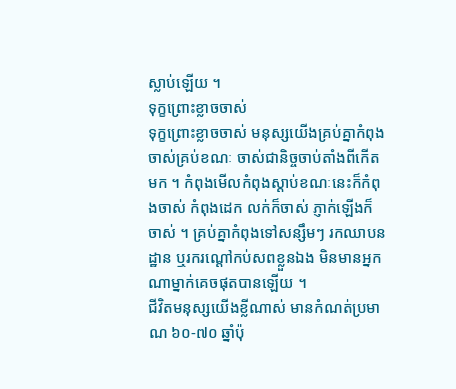ស្លាប់ឡើយ ។
ទុក្ខព្រោះខ្លាចចាស់
ទុក្ខព្រោះខ្លាចចាស់ មនុស្សយើងគ្រប់គ្នាកំពុងចាស់គ្រប់ខណៈ ចាស់ជានិច្ចចាប់តាំងពីកើតមក ។ កំពុងមើលកំពុងស្តាប់ខណៈនេះក៏កំពុងចាស់ កំពុងដេក លក់ក៏ចាស់ ភ្ញាក់ឡើងក៏ចាស់ ។ គ្រប់គ្នាកំពុងទៅសន្សឹមៗ រកឈាបនដ្ឋាន ឬរករណ្តៅកប់សពខ្លួនឯង មិនមានអ្នកណាម្នាក់គេចផុតបានឡើយ ។
ជីវិតមនុស្សយើងខ្លីណាស់ មានកំណត់ប្រមាណ ៦០-៧០ ឆ្នាំប៉ុ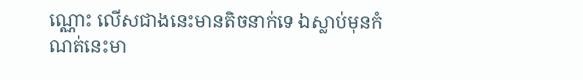ណ្ណោះ លើសជាងនេះមានតិចនាក់ទេ ឯស្លាប់មុនកំណត់នេះមា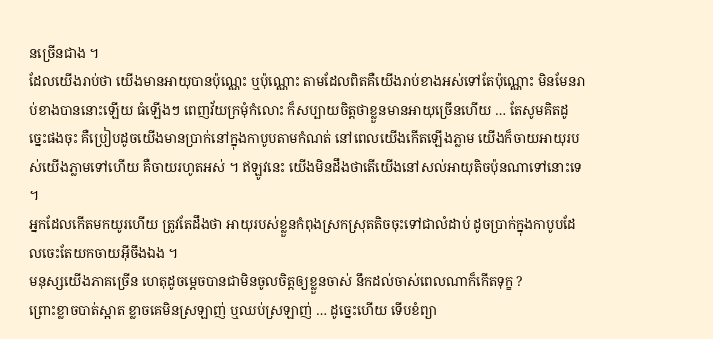នច្រើនជាង ។
ដែលយើងរាប់ថា យើងមានអាយុបានប៉ុណ្ណេះ ឬប៉ុណ្ណោះ តាមដែលពិតគឺយើងរាប់ខាងអស់ទៅតែប៉ុណ្ណោះ មិនមែនរាប់ខាងបាននោះឡើយ ធំឡើងៗ ពេញវ័យក្រមុំកំលោះ ក៏សប្បាយចិត្តថាខ្លួនមានអាយុច្រើនហើយ … តែសូមគិតដូច្នេះផងចុះ គឺប្រៀបដូចយើងមានប្រាក់នៅក្នុងកាបូបតាមកំណត់ នៅពេលយើងកើតឡើងភ្លាម យើងក៏ចាយអាយុរបស់យើងភ្លាមទៅហើយ គឺចាយរហូតអស់ ។ ឥឡូវនេះ យើងមិនដឹងថាតើយើងនៅសល់អាយុតិចប៉ុនណាទៅនោះទេ ។
អ្នកដែលកើតមកយូរហើយ ត្រូវតែដឹងថា អាយុរបស់ខ្លួនកំពុងស្រកស្រុតតិចចុះទៅជាលំដាប់ ដូចប្រាក់ក្នុងកាបូបដែលចេះតែយកចាយអ៊ីចឹងឯង ។
មនុស្សយើងភាគច្រើន ហេតុដូចម្តេចបានជាមិនចូលចិត្តឲ្យខ្លួនចាស់ នឹកដល់ចាស់ពេលណាក៏កើតទុក្ខ ?
ព្រោះខ្លាចបាត់ស្អាត ខ្លាចគេមិនស្រឡាញ់ ឬឈប់ស្រឡាញ់ … ដូច្នេះហើយ ទើបខំព្យា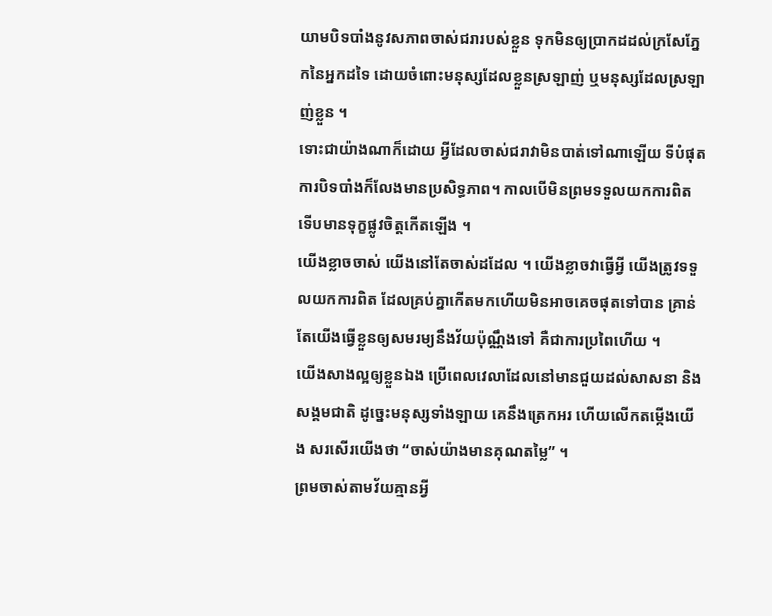យាមបិទបាំងនូវសភាពចាស់ជរារបស់ខ្លួន ទុកមិនឲ្យប្រាកដដល់ក្រសែភ្នែកនៃអ្នកដទៃ ដោយចំពោះមនុស្សដែលខ្លួនស្រឡាញ់ ឬមនុស្សដែលស្រឡាញ់ខ្លួន ។
ទោះជាយ៉ាងណាក៏ដោយ អ្វីដែលចាស់ជរាវាមិនបាត់ទៅណាឡើយ ទីបំផុតការបិទបាំងក៏លែងមានប្រសិទ្ធភាព។ កាលបើមិនព្រមទទួលយកការពិត ទើបមានទុក្ខផ្លូវចិត្តកើតឡើង ។
យើងខ្លាចចាស់ យើងនៅតែចាស់ដដែល ។ យើងខ្លាចវាធ្វើអ្វី យើងត្រូវទទួលយកការពិត ដែលគ្រប់គ្នាកើតមកហើយមិនអាចគេចផុតទៅបាន គ្រាន់តែយើងធ្វើខ្លួនឲ្យសមរម្យនឹងវ័យប៉ុណ្ណឹងទៅ គឺជាការប្រពៃហើយ ។
យើងសាងល្អឲ្យខ្លួនឯង ប្រើពេលវេលាដែលនៅមានជួយដល់សាសនា និងសង្គមជាតិ ដូច្នេះមនុស្សទាំងឡាយ គេនឹងត្រេកអរ ហើយលើកតម្កើងយើង សរសើរយើងថា “ចាស់យ៉ាងមានគុណតម្លៃ” ។
ព្រមចាស់តាមវ័យគ្មានអ្វី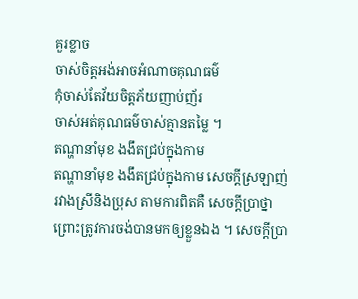គួរខ្លាច
ចាស់ចិត្តអង់អាចអំណាចគុណធម៌
កុំចាស់តែវ័យចិត្តភ័យញាប់ញ័រ
ចាស់អត់គុណធម៌ចាស់គ្មានតម្លៃ ។
តណ្ហានាំមុខ ងងឹតជ្រប់ក្នុងកាម
តណ្ហានាំមុខ ងងឹតជ្រប់ក្នុងកាម សេចក្តីស្រឡាញ់រវាងស្រីនិងប្រុស តាមការពិតគឺ សេចក្តីប្រាថ្នា ព្រោះត្រូវការចង់បានមកឲ្យខ្លួនឯង ។ សេចក្តីប្រា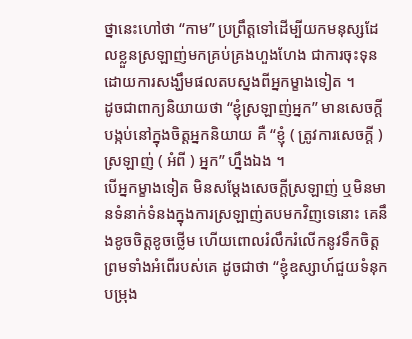ថ្នានេះហៅថា “កាម” ប្រព្រឹត្តទៅដើម្បីយកមនុស្សដែលខ្លួនស្រឡាញ់មកគ្រប់គ្រងហួងហែង ជាការចុះទុនដោយការសង្ឃឹមផលតបស្នងពីអ្នកម្ខាងទៀត ។
ដូចជាពាក្យនិយាយថា “ខ្ញុំស្រឡាញ់អ្នក” មានសេចក្តីបង្កប់នៅក្នុងចិត្តអ្នកនិយាយ គឺ “ខ្ញុំ ( ត្រូវការសេចក្តី ) ស្រឡាញ់ ( អំពី ) អ្នក” ហ្នឹងឯង ។
បើអ្នកម្ខាងទៀត មិនសម្តែងសេចក្តីស្រឡាញ់ ឬមិនមានទំនាក់ទំនងក្នុងការស្រឡាញ់តបមកវិញទេនោះ គេនឹងខូចចិត្តខូចថ្លើម ហើយពោលរំលឹករំលើកនូវទឹកចិត្ត ព្រមទាំងអំពើរបស់គេ ដូចជាថា “ខ្ញុំឧស្សាហ៍ជួយទំនុកបម្រុង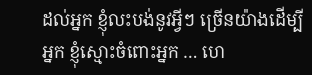ដល់អ្នក ខ្ញុំលះបង់នូវអ្វីៗ ច្រើនយ៉ាងដើម្បីអ្នក ខ្ញុំស្មោះចំពោះអ្នក … ហេ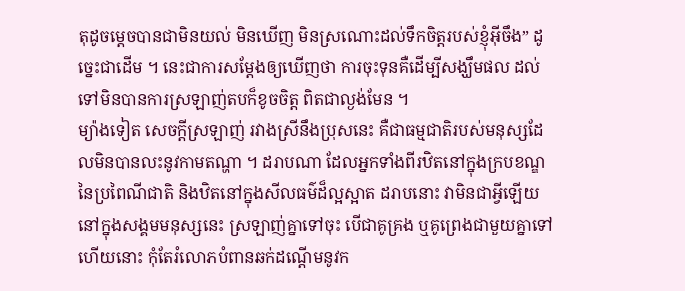តុដូចម្តេចបានជាមិនយល់ មិនឃើញ មិនស្រណោះដល់ទឹកចិត្តរបស់ខ្ញុំអ៊ីចឹង” ដូច្នេះជាដើម ។ នេះជាការសម្តែងឲ្យឃើញថា ការចុះទុនគឺដើម្បីសង្ឃឹមផល ដល់ទៅមិនបានការស្រឡាញ់តបក៏ខូចចិត្ត ពិតជាល្ងង់មែន ។
ម្យ៉ាងទៀត សេចក្តីស្រឡាញ់ រវាងស្រីនឹងប្រុសនេះ គឺជាធម្មជាតិរបស់មនុស្សដែលមិនបានលះនូវកាមតណ្ហា ។ ដរាបណា ដែលអ្នកទាំងពីរឋិតនៅក្នុងក្របខណ្ឌនៃប្រពៃណីជាតិ និងឋិតនៅក្នុងសីលធម៌ដ៏ល្អស្អាត ដរាបនោះ វាមិនជាអ្វីឡើយនៅក្នុងសង្គមមនុស្សនេះ ស្រឡាញ់គ្នាទៅចុះ បើជាគូគ្រង ឬគូព្រេងជាមួយគ្នាទៅហើយនោះ កុំតែរំលោភបំពានឆក់ដណ្តើមនូវក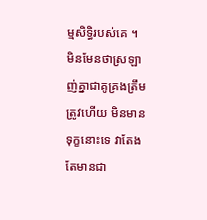ម្មសិទ្ធិរបស់គេ ។
មិនមែនថាស្រឡាញ់គ្នាជាគូគ្រងត្រឹមត្រូវហើយ មិនមានទុក្ខនោះទេ វាតែងតែមានជា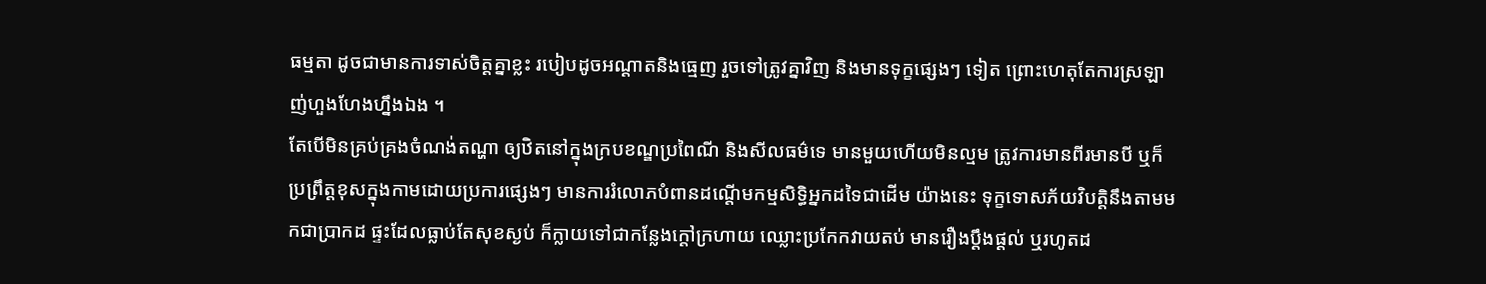ធម្មតា ដូចជាមានការទាស់ចិត្តគ្នាខ្លះ របៀបដូចអណ្តាតនិងធ្មេញ រួចទៅត្រូវគ្នាវិញ និងមានទុក្ខផ្សេងៗ ទៀត ព្រោះហេតុតែការស្រឡាញ់ហួងហែងហ្នឹងឯង ។
តែបើមិនគ្រប់គ្រងចំណង់តណ្ហា ឲ្យឋិតនៅក្នុងក្របខណ្ឌប្រពៃណី និងសីលធម៌ទេ មានមួយហើយមិនល្មម ត្រូវការមានពីរមានបី ឬក៏ប្រព្រឹត្តខុសក្នុងកាមដោយប្រការផ្សេងៗ មានការរំលោភបំពានដណ្តើមកម្មសិទ្ធិអ្នកដទៃជាដើម យ៉ាងនេះ ទុក្ខទោសភ័យវិបត្តិនឹងតាមមកជាប្រាកដ ផ្ទះដែលធ្លាប់តែសុខស្ងប់ ក៏ក្លាយទៅជាកន្លែងក្តៅក្រហាយ ឈ្លោះប្រកែកវាយតប់ មានរឿងប្តឹងផ្តល់ ឬរហូតដ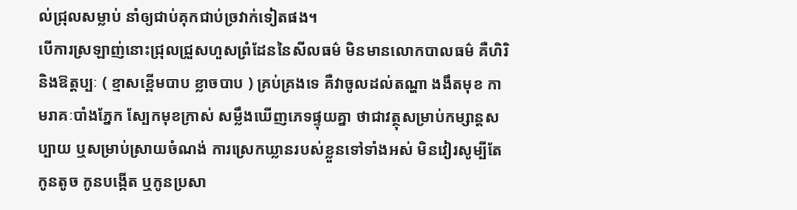ល់ជ្រុលសម្លាប់ នាំឲ្យជាប់គុកជាប់ច្រវាក់ទៀតផង។
បើការស្រឡាញ់នោះជ្រុលជ្រួសហួសព្រំដែននៃសីលធម៌ មិនមានលោកបាលធម៌ គឺហិរិ និងឱត្តប្បៈ ( ខ្មាសខ្ពើមបាប ខ្លាចបាប ) គ្រប់គ្រងទេ គឺវាចូលដល់តណ្ហា ងងឹតមុខ កាមរាគៈបាំងភ្នែក ស្បែកមុខក្រាស់ សម្លឹងឃើញភេទផ្ទុយគ្នា ថាជាវត្ថុសម្រាប់កម្សាន្តសប្បាយ ឬសម្រាប់ស្រាយចំណង់ ការស្រេកឃ្លានរបស់ខ្លួនទៅទាំងអស់ មិនវៀរសូម្បីតែកូនតូច កូនបង្កើត ឬកូនប្រសា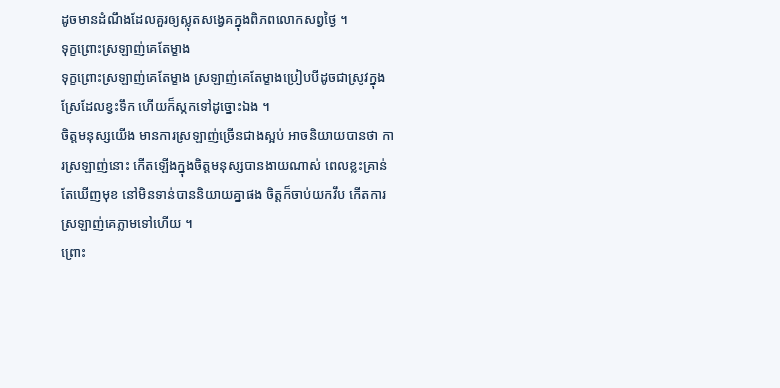ដូចមានដំណឹងដែលគួរឲ្យស្លុតសង្វេគក្នុងពិភពលោកសព្វថ្ងៃ ។
ទុក្ខព្រោះស្រឡាញ់គេតែម្ខាង
ទុក្ខព្រោះស្រឡាញ់គេតែម្ខាង ស្រឡាញ់គេតែម្ខាងប្រៀបបីដូចជាស្រូវក្នុងស្រែដែលខ្វះទឹក ហើយក៏ស្កកទៅដូច្នោះឯង ។
ចិត្តមនុស្សយើង មានការស្រឡាញ់ច្រើនជាងស្អប់ អាចនិយាយបានថា ការស្រឡាញ់នោះ កើតឡើងក្នុងចិត្តមនុស្សបានងាយណាស់ ពេលខ្លះគ្រាន់តែឃើញមុខ នៅមិនទាន់បាននិយាយគ្នាផង ចិត្តក៏ចាប់យកវឹប កើតការស្រឡាញ់គេភ្លាមទៅហើយ ។
ព្រោះ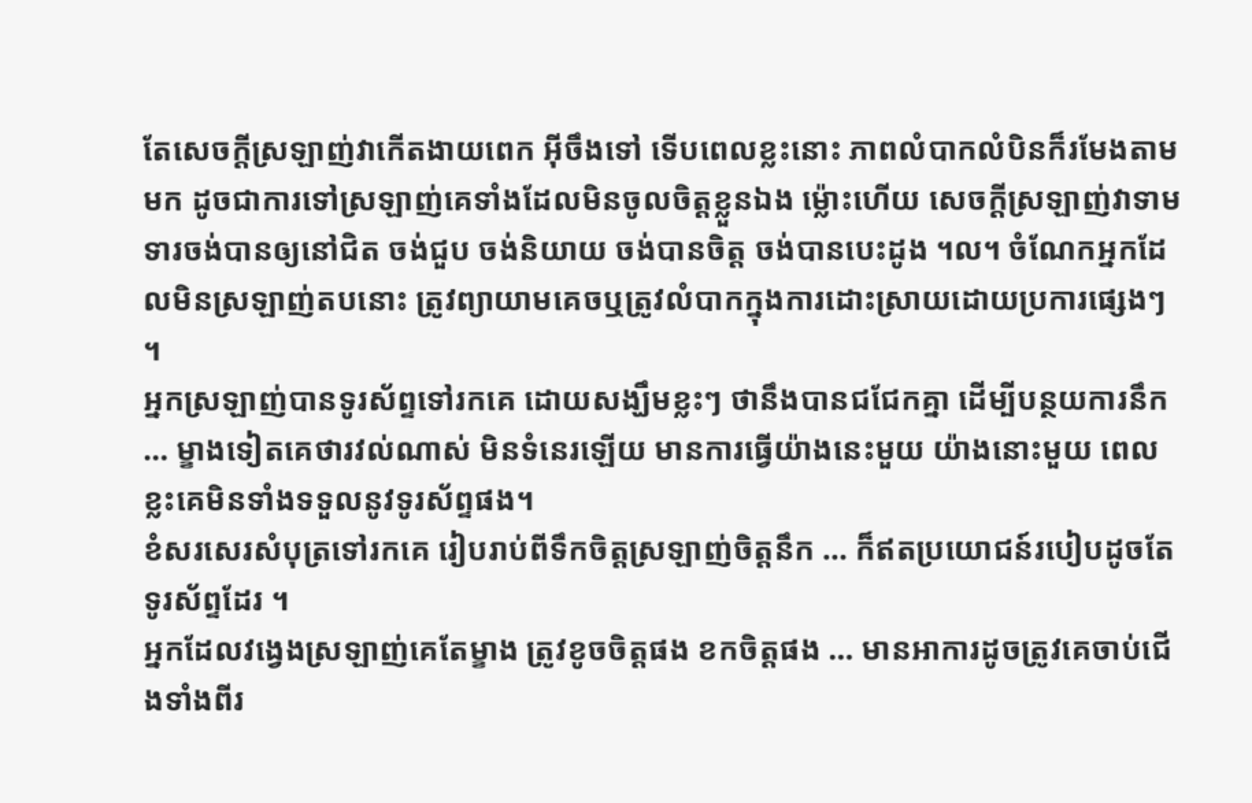តែសេចក្តីស្រឡាញ់វាកើតងាយពេក អ៊ីចឹងទៅ ទើបពេលខ្លះនោះ ភាពលំបាកលំបិនក៏រមែងតាមមក ដូចជាការទៅស្រឡាញ់គេទាំងដែលមិនចូលចិត្តខ្លួនឯង ម៉្លោះហើយ សេចក្តីស្រឡាញ់វាទាមទារចង់បានឲ្យនៅជិត ចង់ជួប ចង់និយាយ ចង់បានចិត្ត ចង់បានបេះដូង ។ល។ ចំណែកអ្នកដែលមិនស្រឡាញ់តបនោះ ត្រូវព្យាយាមគេចឬត្រូវលំបាកក្នុងការដោះស្រាយដោយប្រការផ្សេងៗ ។
អ្នកស្រឡាញ់បានទូរស័ព្ទទៅរកគេ ដោយសង្ឃឹមខ្លះៗ ថានឹងបានជជែកគ្នា ដើម្បីបន្ថយការនឹក … ម្ខាងទៀតគេថារវល់ណាស់ មិនទំនេរឡើយ មានការធ្វើយ៉ាងនេះមួយ យ៉ាងនោះមួយ ពេលខ្លះគេមិនទាំងទទួលនូវទូរស័ព្ទផង។
ខំសរសេរសំបុត្រទៅរកគេ រៀបរាប់ពីទឹកចិត្តស្រឡាញ់ចិត្តនឹក … ក៏ឥតប្រយោជន៍របៀបដូចតែទូរស័ព្ទដែរ ។
អ្នកដែលវង្វេងស្រឡាញ់គេតែម្ខាង ត្រូវខូចចិត្តផង ខកចិត្តផង … មានអាការដូចត្រូវគេចាប់ជើងទាំងពីរ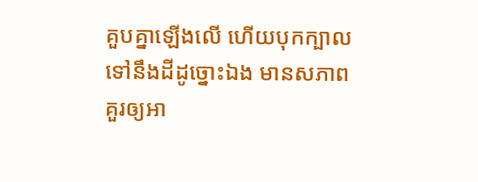គួបគ្នាឡើងលើ ហើយបុកក្បាលទៅនឹងដីដូច្នោះឯង មានសភាពគួរឲ្យអា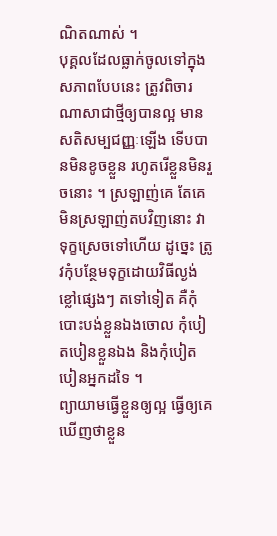ណិតណាស់ ។
បុគ្គលដែលធ្លាក់ចូលទៅក្នុងសភាពបែបនេះ ត្រូវពិចារណាសាជាថ្មីឲ្យបានល្អ មានសតិសម្បជញ្ញៈឡើង ទើបបានមិនខូចខ្លួន រហូតរើខ្លួនមិនរួចនោះ ។ ស្រឡាញ់គេ តែគេមិនស្រឡាញ់តបវិញនោះ វាទុក្ខស្រេចទៅហើយ ដូច្នេះ ត្រូវកុំបន្ថែមទុក្ខដោយវិធីល្ងង់ខ្លៅផ្សេងៗ តទៅទៀត គឺកុំបោះបង់ខ្លួនឯងចោល កុំបៀតបៀនខ្លួនឯង និងកុំបៀតបៀនអ្នកដទៃ ។
ព្យាយាមធ្វើខ្លួនឲ្យល្អ ធ្វើឲ្យគេឃើញថាខ្លួន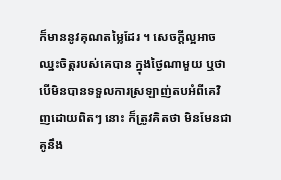ក៏មាននូវគុណតម្លៃដែរ ។ សេចក្តីល្អអាចឈ្នះចិត្តរបស់គេបាន ក្នុងថ្ងៃណាមួយ ឬថា បើមិនបានទទួលការស្រឡាញ់តបអំពីគេវិញដោយពិតៗ នោះ ក៏ត្រូវគិតថា មិនមែនជាគូនឹង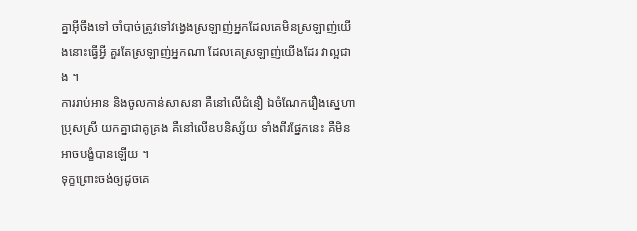គ្នាអ៊ីចឹងទៅ ចាំបាច់ត្រូវទៅវង្វេងស្រឡាញ់អ្នកដែលគេមិនស្រឡាញ់យើងនោះធ្វើអ្វី គួរតែស្រឡាញ់អ្នកណា ដែលគេស្រឡាញ់យើងដែរ វាល្អជាង ។
ការរាប់អាន និងចូលកាន់សាសនា គឺនៅលើជំនឿ ឯចំណែករឿងស្នេហាប្រុសស្រី យកគ្នាជាគូគ្រង គឺនៅលើឧបនិស្ស័យ ទាំងពីរផ្នែកនេះ គឺមិនអាចបង្ខំបានឡើយ ។
ទុក្ខព្រោះចង់ឲ្យដូចគេ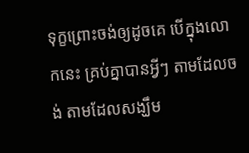ទុក្ខព្រោះចង់ឲ្យដូចគេ បើក្នុងលោកនេះ គ្រប់គ្នាបានអ្វីៗ តាមដែលចង់ តាមដែលសង្ឃឹម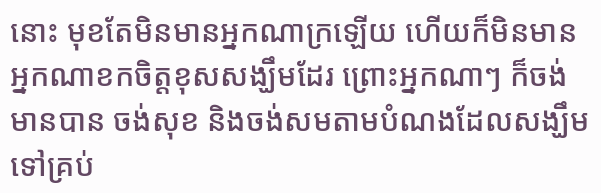នោះ មុខតែមិនមានអ្នកណាក្រឡើយ ហើយក៏មិនមានអ្នកណាខកចិត្តខុសសង្ឃឹមដែរ ព្រោះអ្នកណាៗ ក៏ចង់មានបាន ចង់សុខ និងចង់សមតាមបំណងដែលសង្ឃឹមទៅគ្រប់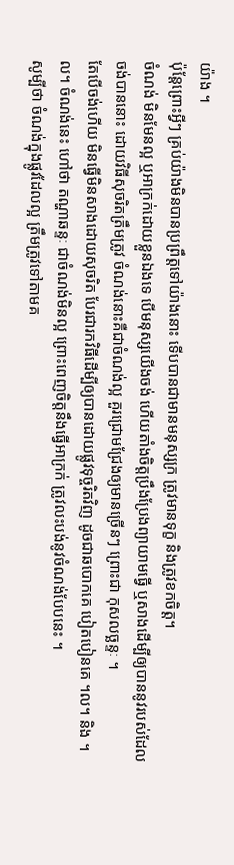យ៉ាង ។
ប៉ុន្តែព្រោះអ្វីៗ គ្រប់យ៉ាងមិនបានប្រព្រឹត្តទៅយ៉ាងនោះ ទើបបានជាមានមនុស្សក្រ ត្រូវមានទុក្ខ និងត្រូវខកចិត្ត។
ចំណង់ មិនមែនល្អ ឬអាក្រក់ដោយខ្លួនឯងទេ បើមនុស្សយើងចង់ ហើយតាំងចិត្តប្រឹងប្រែងព្យាយាមធ្វើ ឬសាងដើម្បីឲ្យបាននូវរបស់ដែលចង់បាននោះ ដោយវិធីសុចរិតត្រឹមត្រូវ ចំណង់នោះគឺជាចំណង់ល្អ គួរជ្រោមជ្រែងឲ្យមានច្រើនៗ ព្រោះជា កុសលច្ឆន្ទៈ ។
តែបើចង់ហើយ មិនធ្វើមិនសាងដោយសុចរិត បែរជារកវិធីដើម្បីឲ្យបានដោយផ្លូវទុច្ចរិតវិញ ដូចជាឆបោកគេ បៀតបៀនគេ ។ល។ និង ។ល។ ចំណង់នេះ ហៅថា តណ្ហាឆន្ទៈ ជាចំណង់មិនល្អ ព្រោះពេញចិត្តនឹងធ្វើអាក្រក់ ត្រូវលះបង់នូវចំណង់បែបនេះ ។
សូម្បីថា ចំណង់ក្នុងផ្លូវដែលល្អ ត្រឹមត្រូវទៅតាមគ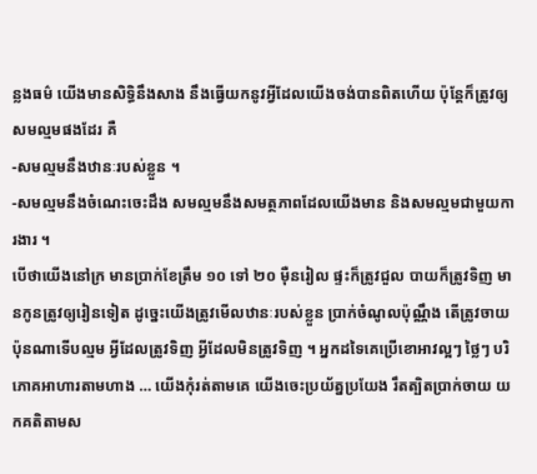ន្លងធម៌ យើងមានសិទ្ធិនឹងសាង នឹងធ្វើយកនូវអ្វីដែលយើងចង់បានពិតហើយ ប៉ុន្តែក៏ត្រូវឲ្យសមល្មមផងដែរ គឺ
-សមល្មមនឹងឋានៈរបស់ខ្លួន ។
-សមល្មមនឹងចំណេះចេះដឹង សមល្មមនឹងសមត្ថភាពដែលយើងមាន និងសមល្មមជាមួយការងារ ។
បើថាយើងនៅក្រ មានប្រាក់ខែត្រឹម ១០ ទៅ ២០ ម៉ឺនរៀល ផ្ទះក៏ត្រូវជួល បាយក៏ត្រូវទិញ មានកូនត្រូវឲ្យរៀនទៀត ដូច្នេះយើងត្រូវមើលឋានៈរបស់ខ្លួន ប្រាក់ចំណូលប៉ុណ្ណឹង តើត្រូវចាយប៉ុនណាទើបល្មម អ្វីដែលត្រូវទិញ អ្វីដែលមិនត្រូវទិញ ។ អ្នកដទៃគេប្រើខោអាវល្អៗ ថ្លៃៗ បរិភោគអាហារតាមហាង … យើងកុំរត់តាមគេ យើងចេះប្រយ័ត្នប្រយែង រឹតត្បិតប្រាក់ចាយ យកគតិតាមស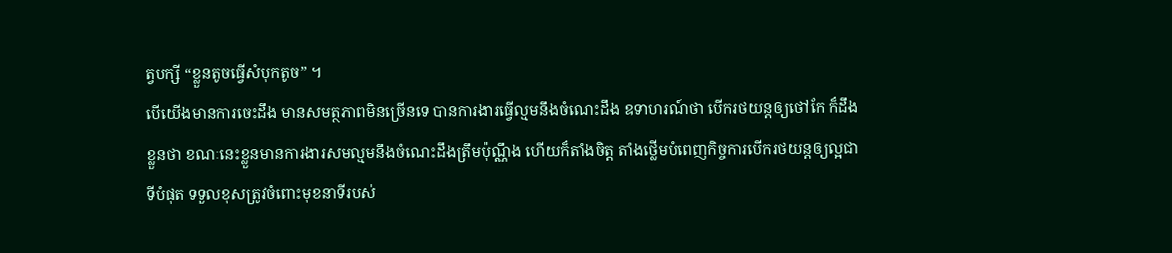ត្វបក្សី “ខ្លួនតូចធ្វើសំបុកតូច” ។
បើយើងមានការចេះដឹង មានសមត្ថភាពមិនច្រើនទេ បានការងារធ្វើល្មមនឹងចំណេះដឹង ឧទាហរណ៍ថា បើករថយន្តឲ្យថៅកែ ក៏ដឹងខ្លួនថា ខណៈនេះខ្លួនមានការងារសមល្មមនឹងចំណេះដឹងត្រឹមប៉ុណ្ណឹង ហើយក៏តាំងចិត្ត តាំងថ្លើមបំពេញកិច្ចការបើករថយន្តឲ្យល្អជាទីបំផុត ទទួលខុសត្រូវចំពោះមុខនាទីរបស់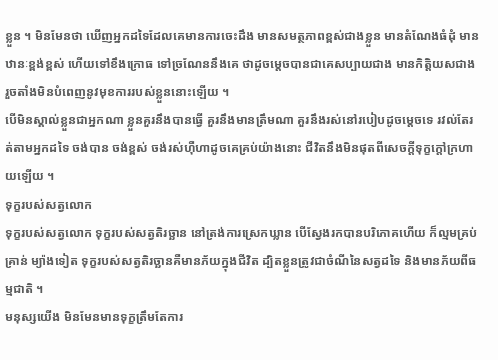ខ្លួន ។ មិនមែនថា ឃើញអ្នកដទៃដែលគេមានការចេះដឹង មានសមត្ថភាពខ្ពស់ជាងខ្លួន មានតំណែងធំដុំ មានឋានៈខ្ពង់ខ្ពស់ ហើយទៅខឹងក្រោធ ទៅច្រណែននឹងគេ ថាដូចម្តេចបានជាគេសប្បាយជាង មានកិត្តិយសជាង រួចតាំងមិនបំពេញនូវមុខការរបស់ខ្លួននោះឡើយ ។
បើមិនស្គាល់ខ្លួនជាអ្នកណា ខ្លួនគួរនឹងបានធ្វើ គួរនឹងមានត្រឹមណា គួរនឹងរស់នៅរបៀបដូចម្តេចទេ រវល់តែរត់តាមអ្នកដទៃ ចង់បាន ចង់ខ្ពស់ ចង់រស់ហ៊ឺហាដូចគេគ្រប់យ៉ាងនោះ ជីវិតនឹងមិនផុតពីសេចក្តីទុក្ខក្តៅក្រហាយឡើយ ។
ទុក្ខរបស់សត្វលោក
ទុក្ខរបស់សត្វលោក ទុក្ខរបស់សត្វតិរច្ឆាន នៅត្រង់ការស្រេកឃ្លាន បើស្វែងរកបានបរិភោគហើយ ក៏ល្មមគ្រប់គ្រាន់ ម្យ៉ាងទៀត ទុក្ខរបស់សត្វតិរច្ឆានគឺមានភ័យក្នុងជីវិត ដ្បិតខ្លួនត្រូវជាចំណីនៃសត្វដទៃ និងមានភ័យពីធម្មជាតិ ។
មនុស្សយើង មិនមែនមានទុក្ខត្រឹមតែការ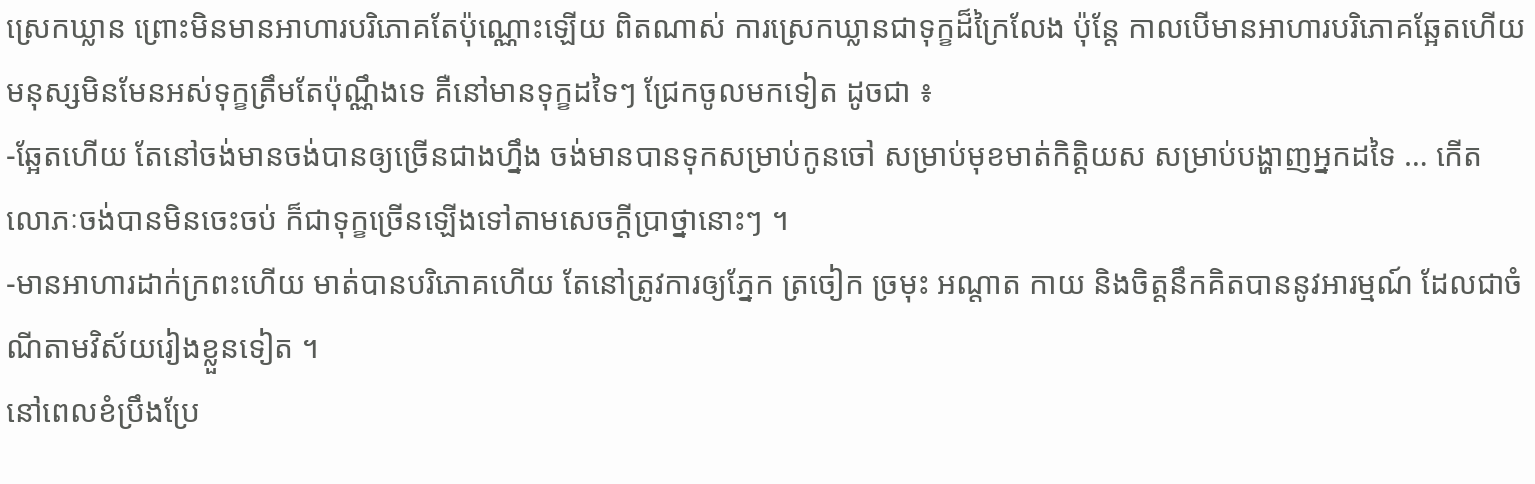ស្រេកឃ្លាន ព្រោះមិនមានអាហារបរិភោគតែប៉ុណ្ណោះឡើយ ពិតណាស់ ការស្រេកឃ្លានជាទុក្ខដ៏ក្រៃលែង ប៉ុន្តែ កាលបើមានអាហារបរិភោគឆ្អែតហើយ មនុស្សមិនមែនអស់ទុក្ខត្រឹមតែប៉ុណ្ណឹងទេ គឺនៅមានទុក្ខដទៃៗ ជ្រែកចូលមកទៀត ដូចជា ៖
-ឆ្អែតហើយ តែនៅចង់មានចង់បានឲ្យច្រើនជាងហ្នឹង ចង់មានបានទុកសម្រាប់កូនចៅ សម្រាប់មុខមាត់កិត្តិយស សម្រាប់បង្ហាញអ្នកដទៃ … កើតលោភៈចង់បានមិនចេះចប់ ក៏ជាទុក្ខច្រើនឡើងទៅតាមសេចក្តីប្រាថ្នានោះៗ ។
-មានអាហារដាក់ក្រពះហើយ មាត់បានបរិភោគហើយ តែនៅត្រូវការឲ្យភ្នែក ត្រចៀក ច្រមុះ អណ្តាត កាយ និងចិត្តនឹកគិតបាននូវអារម្មណ៍ ដែលជាចំណីតាមវិស័យរៀងខ្លួនទៀត ។
នៅពេលខំប្រឹងប្រែ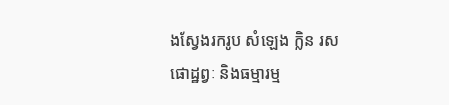ងស្វែងរករូប សំឡេង ក្លិន រស ផោដ្ឋព្វៈ និងធម្មារម្ម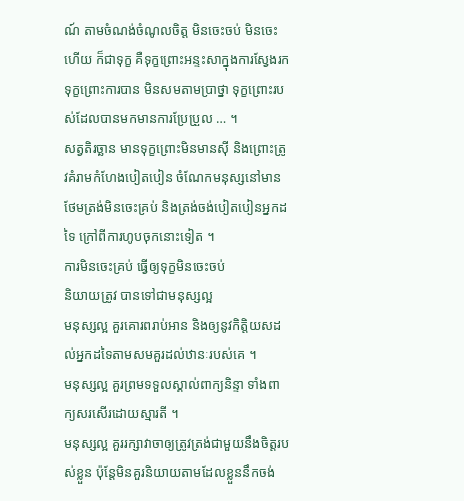ណ៍ តាមចំណង់ចំណូលចិត្ត មិនចេះចប់ មិនចេះហើយ ក៏ជាទុក្ខ គឺទុក្ខព្រោះអន្ទះសាក្នុងការស្វែងរក ទុក្ខព្រោះការបាន មិនសមតាមប្រាថ្នា ទុក្ខព្រោះរបស់ដែលបានមកមានការប្រែប្រួល … ។
សត្វតិរច្ឆាន មានទុក្ខព្រោះមិនមានស៊ី និងព្រោះត្រូវគំរាមកំហែងបៀតបៀន ចំណែកមនុស្សនៅមានថែមត្រង់មិនចេះគ្រប់ និងត្រង់ចង់បៀតបៀនអ្នកដទៃ ក្រៅពីការហូបចុកនោះទៀត ។
ការមិនចេះគ្រប់ ធ្វើឲ្យទុក្ខមិនចេះចប់
និយាយត្រូវ បានទៅជាមនុស្សល្អ
មនុស្សល្អ គួរគោរពរាប់អាន និងឲ្យនូវកិត្តិយសដល់អ្នកដទៃតាមសមគួរដល់ឋានៈរបស់គេ ។
មនុស្សល្អ គួរព្រមទទួលស្គាល់ពាក្យនិន្ទា ទាំងពាក្យសរសើរដោយស្មារតី ។
មនុស្សល្អ គួររក្សាវាចាឲ្យត្រូវត្រង់ជាមួយនឹងចិត្តរបស់ខ្លួន ប៉ុន្តែមិនគួរនិយាយតាមដែលខ្លួននឹកចង់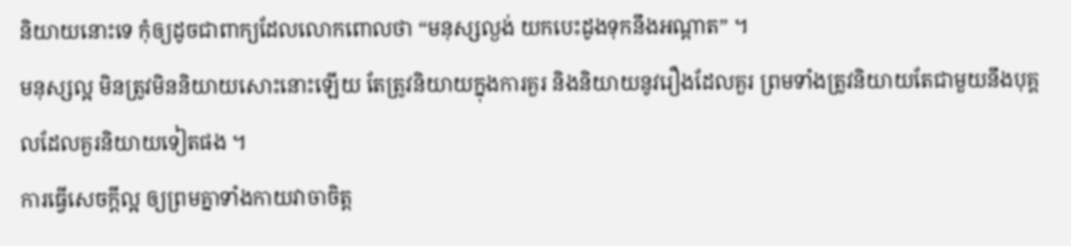និយាយនោះទេ កុំឲ្យដូចជាពាក្យដែលលោកពោលថា “មនុស្សល្ងង់ យកបេះដូងទុកនឹងអណ្តាត” ។
មនុស្សល្អ មិនត្រូវមិននិយាយសោះនោះឡើយ តែត្រូវនិយាយក្នុងការគួរ និងនិយាយនូវរឿងដែលគួរ ព្រមទាំងត្រូវនិយាយតែជាមួយនឹងបុគ្គលដែលគួរនិយាយទៀតផង ។
ការធ្វើសេចក្តីល្អ ឲ្យព្រមគ្នាទាំងកាយវាចាចិត្ត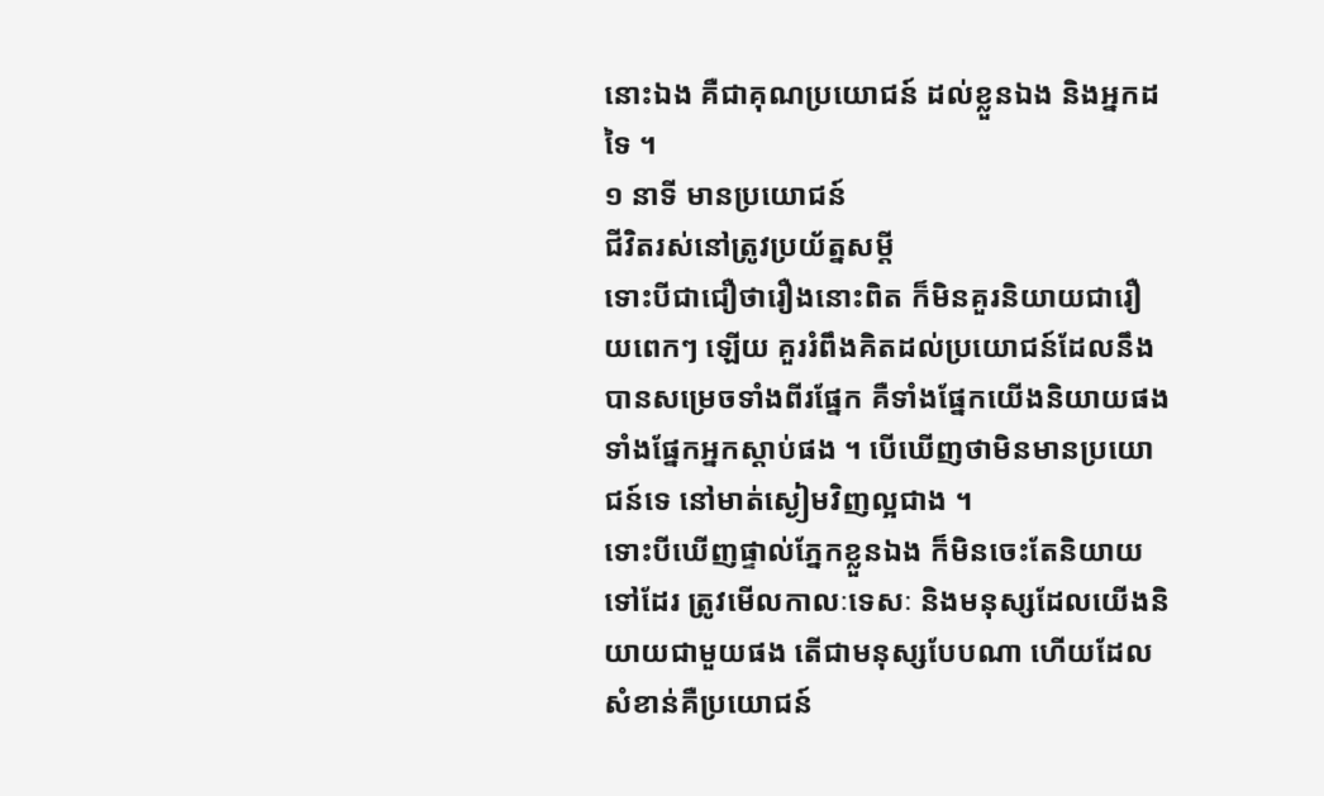នោះឯង គឺជាគុណប្រយោជន៍ ដល់ខ្លួនឯង និងអ្នកដទៃ ។
១ នាទី មានប្រយោជន៍
ជីវិតរស់នៅត្រូវប្រយ័ត្នសម្តី
ទោះបីជាជឿថារឿងនោះពិត ក៏មិនគួរនិយាយជារឿយពេកៗ ឡើយ គួររំពឹងគិតដល់ប្រយោជន៍ដែលនឹងបានសម្រេចទាំងពីរផ្នែក គឺទាំងផ្នែកយើងនិយាយផង ទាំងផ្នែកអ្នកស្តាប់ផង ។ បើឃើញថាមិនមានប្រយោជន៍ទេ នៅមាត់ស្ងៀមវិញល្អជាង ។
ទោះបីឃើញផ្ទាល់ភ្នែកខ្លួនឯង ក៏មិនចេះតែនិយាយទៅដែរ ត្រូវមើលកាលៈទេសៈ និងមនុស្សដែលយើងនិយាយជាមួយផង តើជាមនុស្សបែបណា ហើយដែលសំខាន់គឺប្រយោជន៍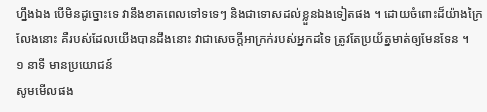ហ្នឹងឯង បើមិនដូច្នោះទេ វានឹងខាតពេលទៅទទេៗ និងជាទោសដល់ខ្លួនឯងទៀតផង ។ ដោយចំពោះដ៏យ៉ាងក្រៃលែងនោះ គឺរបស់ដែលយើងបានដឹងនោះ វាជាសេចក្តីអាក្រក់របស់អ្នកដទៃ ត្រូវតែប្រយ័ត្នមាត់ឲ្យមែនទែន ។
១ នាទី មានប្រយោជន៍
សូមមើលផង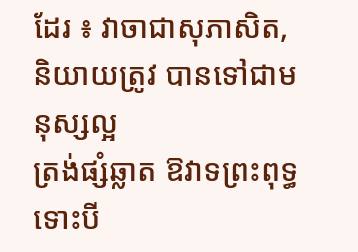ដែរ ៖ វាចាជាសុភាសិត, និយាយត្រូវ បានទៅជាមនុស្សល្អ
ត្រង់ផ្សំឆ្លាត ឱវាទព្រះពុទ្ធ
ទោះបី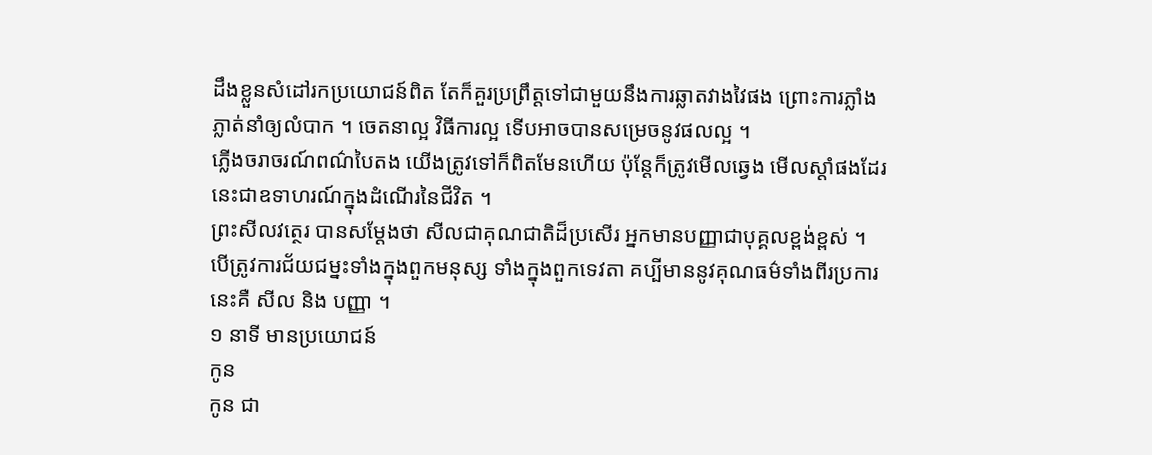ដឹងខ្លួនសំដៅរកប្រយោជន៍ពិត តែក៏គួរប្រព្រឹត្តទៅជាមួយនឹងការឆ្លាតវាងវៃផង ព្រោះការភ្លាំងភ្លាត់នាំឲ្យលំបាក ។ ចេតនាល្អ វិធីការល្អ ទើបអាចបានសម្រេចនូវផលល្អ ។
ភ្លើងចរាចរណ៍ពណ៌បៃតង យើងត្រូវទៅក៏ពិតមែនហើយ ប៉ុន្តែក៏ត្រូវមើលឆ្វេង មើលស្តាំផងដែរ នេះជាឧទាហរណ៍ក្នុងដំណើរនៃជីវិត ។
ព្រះសីលវត្ថេរ បានសម្តែងថា សីលជាគុណជាតិដ៏ប្រសើរ អ្នកមានបញ្ញាជាបុគ្គលខ្ពង់ខ្ពស់ ។ បើត្រូវការជ័យជម្នះទាំងក្នុងពួកមនុស្ស ទាំងក្នុងពួកទេវតា គប្បីមាននូវគុណធម៌ទាំងពីរប្រការនេះគឺ សីល និង បញ្ញា ។
១ នាទី មានប្រយោជន៍
កូន
កូន ជា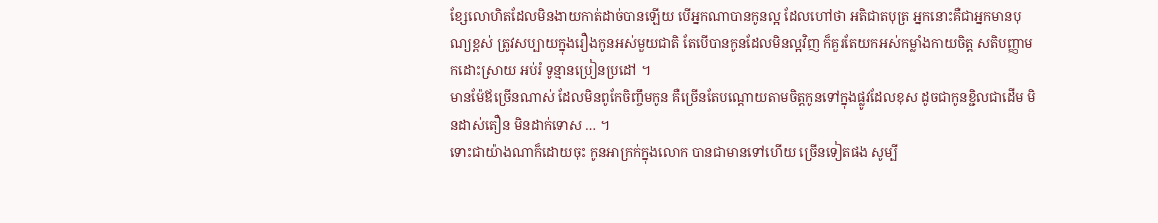ខ្សែលោហិតដែលមិនងាយកាត់ដាច់បានឡើយ បើអ្នកណាបានកូនល្អ ដែលហៅថា អតិជាតបុត្រ អ្នកនោះគឺជាអ្នកមានបុណ្យខ្ពស់ ត្រូវសប្បាយក្នុងរឿងកូនអស់មួយជាតិ តែបើបានកូនដែលមិនល្អវិញ ក៏គួរតែយកអស់កម្លាំងកាយចិត្ត សតិបញ្ញាមកដោះស្រាយ អប់រំ ទូន្មានប្រៀនប្រដៅ ។
មានម៉ែឪច្រើនណាស់ ដែលមិនពូកែចិញ្ចឹមកូន គឺច្រើនតែបណ្តោយតាមចិត្តកូនទៅក្នុងផ្លូវដែលខុស ដូចជាកូនខ្ជិលជាដើម មិនដាស់តឿន មិនដាក់ទោស … ។
ទោះជាយ៉ាងណាក៏ដោយចុះ កូនអាក្រក់ក្នុងលោក បានជាមានទៅហើយ ច្រើនទៀតផង សូម្បី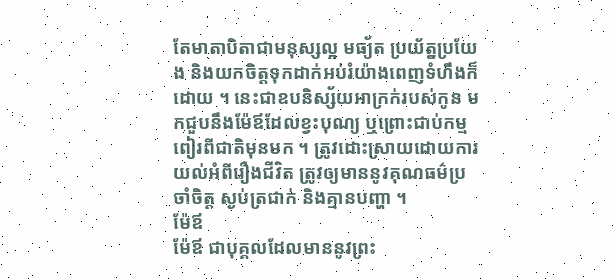តែមាតាបិតាជាមនុស្សល្អ មធ្យ័ត ប្រយ័ត្នប្រយែង និងយកចិត្តទុកដាក់អប់រំយ៉ាងពេញទំហឹងក៏ដោយ ។ នេះជាឧបនិស្ស័យអាក្រក់របស់កូន មកជួបនឹងម៉ែឪដែលខ្វះបុណ្យ ឬព្រោះជាប់កម្មពៀរពីជាតិមុនមក ។ ត្រូវដោះស្រាយដោយការយល់អំពីរឿងជីវិត ត្រូវឲ្យមាននូវគុណធម៌ប្រចាំចិត្ត ស្ងប់ត្រជាក់ និងគ្មានបញ្ហា ។
ម៉ែឪ
ម៉ែឪ ជាបុគ្គលដែលមាននូវព្រះ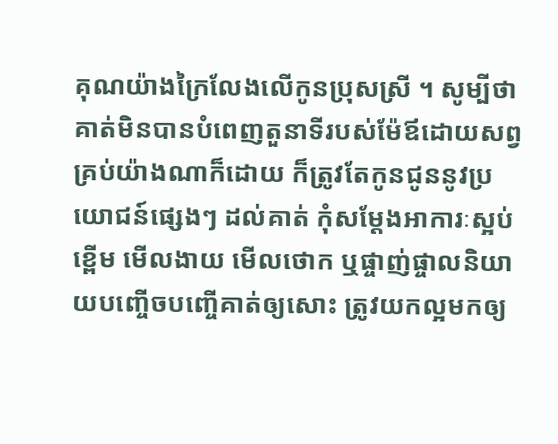គុណយ៉ាងក្រៃលែងលើកូនប្រុសស្រី ។ សូម្បីថាគាត់មិនបានបំពេញតួនាទីរបស់ម៉ែឪដោយសព្វគ្រប់យ៉ាងណាក៏ដោយ ក៏ត្រូវតែកូនជូននូវប្រយោជន៍ផ្សេងៗ ដល់គាត់ កុំសម្តែងអាការៈស្អប់ខ្ពើម មើលងាយ មើលថោក ឬផ្ចាញ់ផ្ចាលនិយាយបញ្ចើចបញ្ចើគាត់ឲ្យសោះ ត្រូវយកល្អមកឲ្យ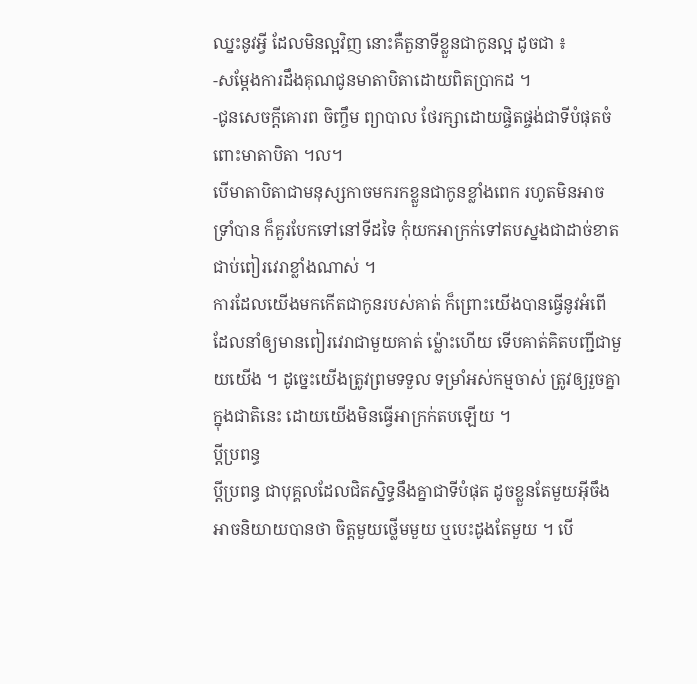ឈ្នះនូវអ្វី ដែលមិនល្អវិញ នោះគឺតួនាទីខ្លួនជាកូនល្អ ដូចជា ៖
-សម្តែងការដឹងគុណជូនមាតាបិតាដោយពិតប្រាកដ ។
-ជូនសេចក្តីគោរព ចិញ្ចឹម ព្យាបាល ថែរក្សាដោយផ្ចិតផ្ចង់ជាទីបំផុតចំពោះមាតាបិតា ។ល។
បើមាតាបិតាជាមនុស្សកាចមករកខ្លួនជាកូនខ្លាំងពេក រហូតមិនអាចទ្រាំបាន ក៏គួរបែកទៅនៅទីដទៃ កុំយកអាក្រក់ទៅតបស្នងជាដាច់ខាត ជាប់ពៀរវេរាខ្លាំងណាស់ ។
ការដែលយើងមកកើតជាកូនរបស់គាត់ ក៏ព្រោះយើងបានធ្វើនូវអំពើ ដែលនាំឲ្យមានពៀរវេរាជាមួយគាត់ ម្ល៉ោះហើយ ទើបគាត់គិតបញ្ជីជាមួយយើង ។ ដូច្នេះយើងត្រូវព្រមទទួល ទម្រាំអស់កម្មចាស់ ត្រូវឲ្យរួចគ្នាក្នុងជាតិនេះ ដោយយើងមិនធ្វើអាក្រក់តបឡើយ ។
ប្តីប្រពន្ធ
ប្តីប្រពន្ធ ជាបុគ្គលដែលជិតស្និទ្ធនឹងគ្នាជាទីបំផុត ដូចខ្លួនតែមួយអ៊ីចឹង អាចនិយាយបានថា ចិត្តមួយថ្លើមមួយ ឬបេះដូងតែមួយ ។ បើ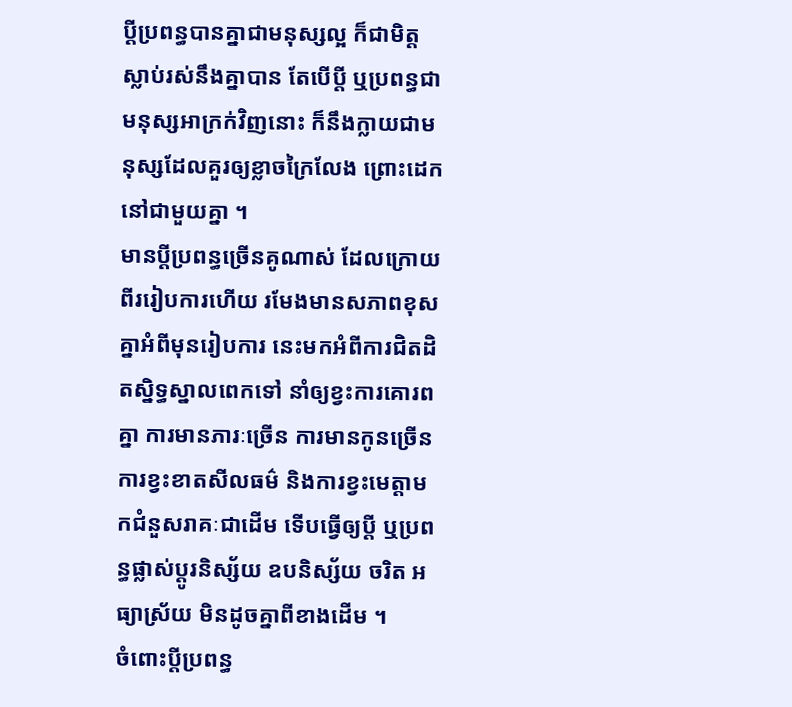ប្តីប្រពន្ធបានគ្នាជាមនុស្សល្អ ក៏ជាមិត្តស្លាប់រស់នឹងគ្នាបាន តែបើប្តី ឬប្រពន្ធជាមនុស្សអាក្រក់វិញនោះ ក៏នឹងក្លាយជាមនុស្សដែលគួរឲ្យខ្លាចក្រៃលែង ព្រោះដេកនៅជាមួយគ្នា ។
មានប្តីប្រពន្ធច្រើនគូណាស់ ដែលក្រោយពីររៀបការហើយ រមែងមានសភាពខុសគ្នាអំពីមុនរៀបការ នេះមកអំពីការជិតដិតស្និទ្ធស្នាលពេកទៅ នាំឲ្យខ្វះការគោរពគ្នា ការមានភារៈច្រើន ការមានកូនច្រើន ការខ្វះខាតសីលធម៌ និងការខ្វះមេត្តាមកជំនួសរាគៈជាដើម ទើបធ្វើឲ្យប្តី ឬប្រពន្ធផ្លាស់ប្តូរនិស្ស័យ ឧបនិស្ស័យ ចរិត អធ្យាស្រ័យ មិនដូចគ្នាពីខាងដើម ។
ចំពោះប្តីប្រពន្ធ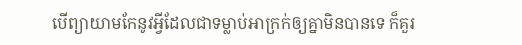បើព្យាយាមកែនូវអ្វីដែលជាទម្លាប់អាក្រក់ឲ្យគ្នាមិនបានទេ ក៏គួរ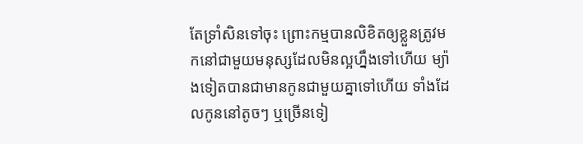តែទ្រាំសិនទៅចុះ ព្រោះកម្មបានលិខិតឲ្យខ្លួនត្រូវមកនៅជាមួយមនុស្សដែលមិនល្អហ្នឹងទៅហើយ ម្យ៉ាងទៀតបានជាមានកូនជាមួយគ្នាទៅហើយ ទាំងដែលកូននៅតូចៗ ឬច្រើនទៀ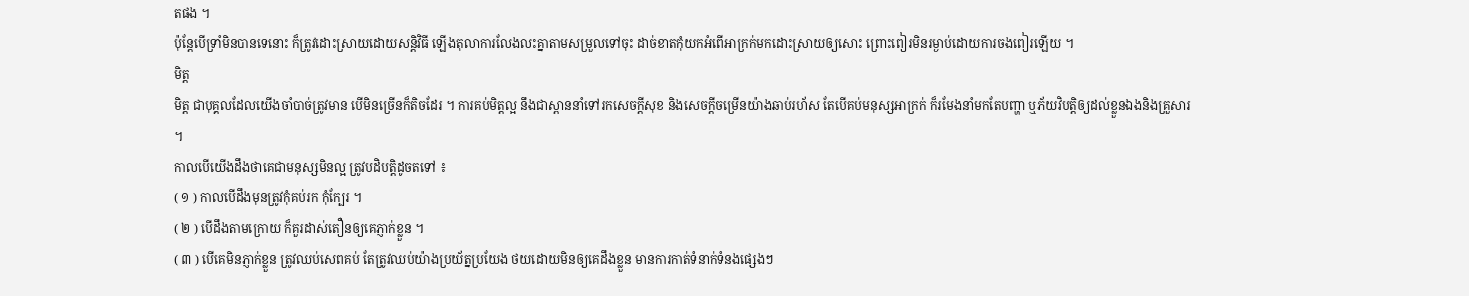តផង ។
ប៉ុន្តែបើទ្រាំមិនបានទេនោះ ក៏ត្រូវដោះស្រាយដោយសន្តិវិធី ឡើងតុលាការលែងលះគ្នាតាមសម្រួលទៅចុះ ដាច់ខាតកុំយកអំពើអាក្រក់មកដោះស្រាយឲ្យសោះ ព្រោះពៀរមិនរម្ងាប់ដោយការចងពៀរឡើយ ។
មិត្ត
មិត្ត ជាបុគ្គលដែលយើងចាំបាច់ត្រូវមាន បើមិនច្រើនក៏តិចដែរ ។ ការគប់មិត្តល្អ នឹងជាស្ពាននាំទៅរកសេចក្តីសុខ និងសេចក្តីចម្រើនយ៉ាងឆាប់រហ័ស តែបើគប់មនុស្សអាក្រក់ ក៏រមែងនាំមកតែបញ្ហា ឬភ័យវិបត្តិឲ្យដល់ខ្លួនឯងនិងគ្រួសារ ។
កាលបើយើងដឹងថាគេជាមនុស្សមិនល្អ ត្រូវបដិបត្តិដូចតទៅ ៖
( ១ ) កាលបើដឹងមុនត្រូវកុំគប់រក កុំក្បែរ ។
( ២ ) បើដឹងតាមក្រោយ ក៏គួរដាស់តឿនឲ្យគេភ្ញាក់ខ្លួន ។
( ៣ ) បើគេមិនភ្ញាក់ខ្លួន ត្រូវឈប់សេពគប់ តែត្រូវឈប់យ៉ាងប្រយ័ត្នប្រយែង ថយដោយមិនឲ្យគេដឹងខ្លួន មានការកាត់ទំនាក់ទំនងផ្សេងៗ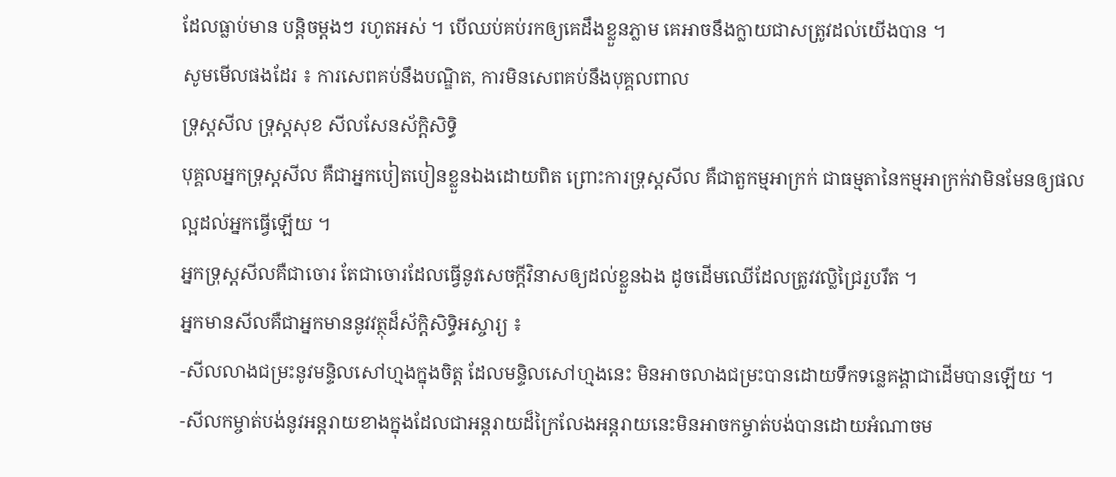ដែលធ្លាប់មាន បន្តិចម្តងៗ រហូតអស់ ។ បើឈប់គប់រកឲ្យគេដឹងខ្លួនភ្លាម គេអាចនឹងក្លាយជាសត្រូវដល់យើងបាន ។
សូមមើលផងដែរ ៖ ការសេពគប់នឹងបណ្ឌិត, ការមិនសេពគប់នឹងបុគ្គលពាល
ទ្រុស្តសីល ទ្រុស្តសុខ សីលសែនស័ក្តិសិទ្ធិ
បុគ្គលអ្នកទ្រុស្តសីល គឺជាអ្នកបៀតបៀនខ្លួនឯងដោយពិត ព្រោះការទ្រុស្តសីល គឺជាតួកម្មអាក្រក់ ជាធម្មតានៃកម្មអាក្រក់វាមិនមែនឲ្យផលល្អដល់អ្នកធ្វើឡើយ ។
អ្នកទ្រុស្តសីលគឺជាចោរ តែជាចោរដែលធ្វើនូវសេចក្តីវិនាសឲ្យដល់ខ្លួនឯង ដូចដើមឈើដែលត្រូវវល្លិជ្រៃរួបរឹត ។
អ្នកមានសីលគឺជាអ្នកមាននូវវត្ថុដ៏ស័ក្តិសិទ្ធិអស្ចារ្យ ៖
-សីលលាងជម្រះនូវមន្ទិលសៅហ្មងក្នុងចិត្ត ដែលមន្ទិលសៅហ្មងនេះ មិនអាចលាងជម្រះបានដោយទឹកទន្លេគង្គាជាដើមបានឡើយ ។
-សីលកម្ចាត់បង់នូវអន្តរាយខាងក្នុងដែលជាអន្តរាយដ៏ក្រៃលែងអន្តរាយនេះមិនអាចកម្ចាត់បង់បានដោយអំណាចម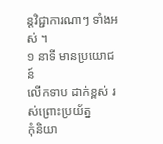ន្តវិជ្ជាការណាៗ ទាំងអស់ ។
១ នាទី មានប្រយោជន៍
លើកទាប ដាក់ខ្ពស់ រស់ព្រោះប្រយ័ត្ន
កុំនិយា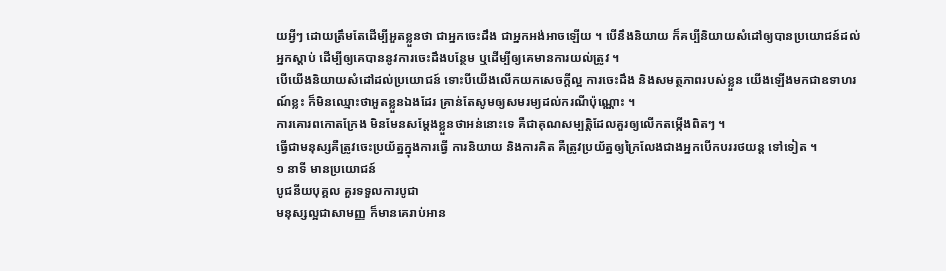យអ្វីៗ ដោយត្រឹមតែដើម្បីអួតខ្លួនថា ជាអ្នកចេះដឹង ជាអ្នកអង់អាចឡើយ ។ បើនឹងនិយាយ ក៏គប្បីនិយាយសំដៅឲ្យបានប្រយោជន៍ដល់អ្នកស្តាប់ ដើម្បីឲ្យគេបាននូវការចេះដឹងបន្ថែម ឬដើម្បីឲ្យគេមានការយល់ត្រូវ ។
បើយើងនិយាយសំដៅដល់ប្រយោជន៍ ទោះបីយើងលើកយកសេចក្តីល្អ ការចេះដឹង និងសមត្ថភាពរបស់ខ្លួន យើងឡើងមកជាឧទាហរណ៍ខ្លះ ក៏មិនឈ្មោះថាអួតខ្លួនឯងដែរ គ្រាន់តែសូមឲ្យសមរម្យដល់ករណីប៉ុណ្ណោះ ។
ការគោរពកោតក្រែង មិនមែនសម្តែងខ្លួនថាអន់នោះទេ គឺជាគុណសម្បតិ្តដែលគួរឲ្យលើកតម្កើងពិតៗ ។
ធ្វើជាមនុស្សគឺត្រូវចេះប្រយ័ត្នក្នុងការធ្វើ ការនិយាយ និងការគិត គឺត្រូវប្រយ័ត្នឲ្យក្រៃលែងជាងអ្នកបើកបររថយន្ត ទៅទៀត ។
១ នាទី មានប្រយោជន៍
បូជនីយបុគ្គល គួរទទួលការបូជា
មនុស្សល្អជាសាមញ្ញ ក៏មានគេរាប់អាន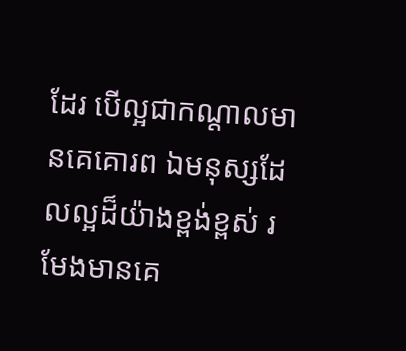ដែរ បើល្អជាកណ្តាលមានគេគោរព ឯមនុស្សដែលល្អដ៏យ៉ាងខ្ពង់ខ្ពស់ រមែងមានគេ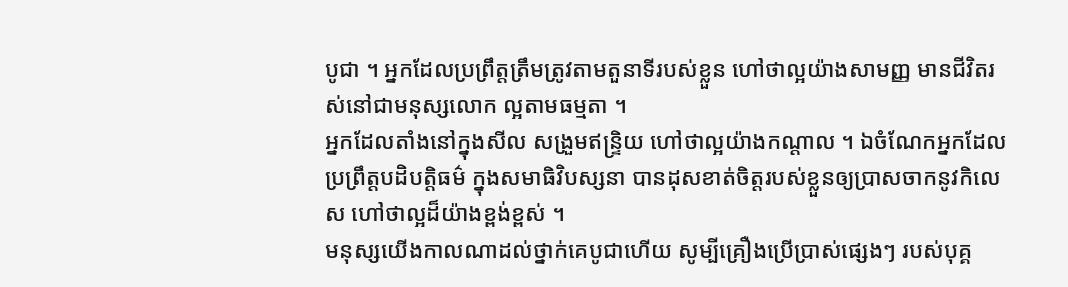បូជា ។ អ្នកដែលប្រព្រឹត្តត្រឹមត្រូវតាមតួនាទីរបស់ខ្លួន ហៅថាល្អយ៉ាងសាមញ្ញ មានជីវិតរស់នៅជាមនុស្សលោក ល្អតាមធម្មតា ។
អ្នកដែលតាំងនៅក្នុងសីល សង្រួមឥន្ទ្រិយ ហៅថាល្អយ៉ាងកណ្តាល ។ ឯចំណែកអ្នកដែលប្រព្រឹត្តបដិបត្តិធម៌ ក្នុងសមាធិវិបស្សនា បានដុសខាត់ចិត្តរបស់ខ្លួនឲ្យប្រាសចាកនូវកិលេស ហៅថាល្អដ៏យ៉ាងខ្ពង់ខ្ពស់ ។
មនុស្សយើងកាលណាដល់ថ្នាក់គេបូជាហើយ សូម្បីគ្រឿងប្រើប្រាស់ផេ្សងៗ របស់បុគ្គ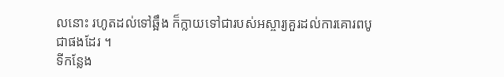លនោះ រហូតដល់ទៅឆ្អឹង ក៏ក្លាយទៅជារបស់អស្ចារ្យគួរដល់ការគោរពបូជាផងដែរ ។
ទីកន្លែង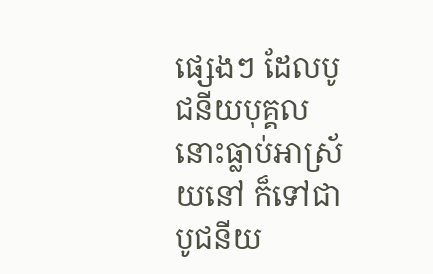ផេ្សងៗ ដែលបូជនីយបុគ្គលនោះធ្លាប់អាស្រ័យនៅ ក៏ទៅជាបូជនីយ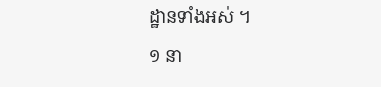ដ្ឋានទាំងអស់ ។
១ នា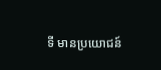ទី មានប្រយោជន៍